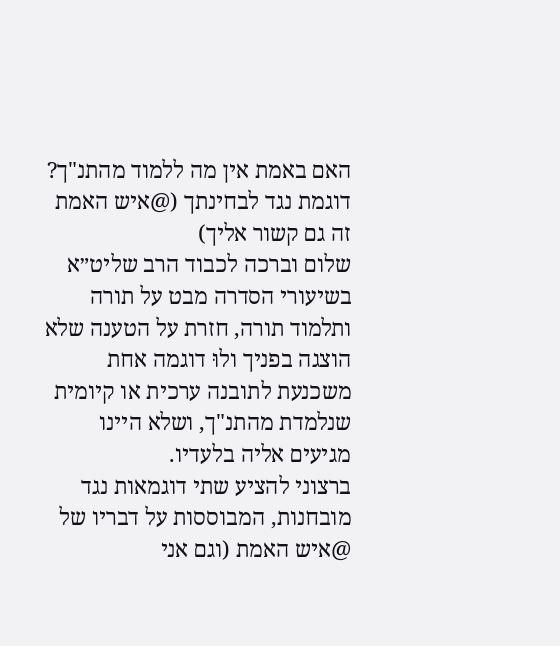האם באמת אין מה ללמוד מהתנ"ך? דוגמת נגד לבחינתך (@איש האמת זה גם קשור אליך)
שלום וברכה לכבוד הרב שליט״א
בשיעורי הסדרה מבט על תורה ותלמוד תורה, חזרת על הטענה שלא הוצגה בפניך ולוּ דוגמה אחת משכנעת לתובנה ערכית או קיומית שנלמדת מהתנ"ך, ושלא היינו מגיעים אליה בלעדיו.
ברצוני להציע שתי דוגמאות נגד מובחנות, המבוססות על דבריו של @איש האמת (וגם אני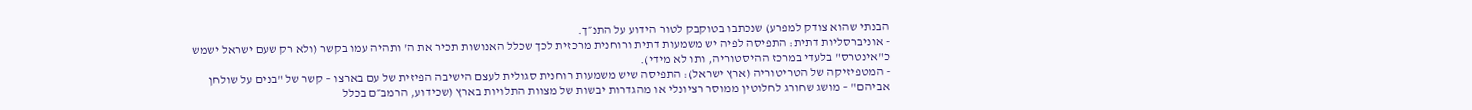הבנתי שהוא צודק למפרע) שנכתבו בטוקבק לטור הידוע על התנ״ך.
- אוניברסליות דתית: התפיסה לפיה יש משמעות דתית ורוחנית מרכזית לכך שכלל האנושות תכיר את ה' ותהיה עמו בקשר (ולא רק שעם ישראל ישמש כ"אינטרס" בלעדי במרכז ההיסטוריה, ותו לא מידי).
- המטפיזיקה של הטריטוריה (ארץ ישראל): התפיסה שיש משמעות רוחנית סגולית לעצם הישיבה הפיזית של עם בארצו – קשר של "בנים על שולחן אביהם" – מושג שחורג לחלוטין ממוסר רציונלי או מהגדרות יבשות של מצוות התלויות בארץ (שכידוע, הרמב״ם בכלל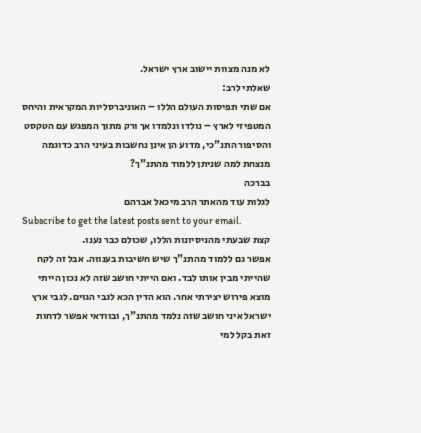לא מנה מצוות יישוב ארץ ישראל.
שאלתי לרב:
אם שתי תפיסות העולם הללו – האוניברסליות המקראית והיחס המטפיזי לארץ – נולדו ונלמדו אך ורק מתוך המפגש עם הטקסט והסיפור התנ"כי, מדוע הן אינן נחשבות בעיני הרב כדוגמה מנצחת למה שניתן ללמוד מהתנ"ך?
בברכה
לגלות עוד מהאתר הרב מיכאל אברהם
Subscribe to get the latest posts sent to your email.
קצת שבעתי מהניסיונות הללו, שכולם כבר נענו.
אפשר גם ללמוד מהתנ"ך שיש חשיבות בענווה. אבל זה לקח שהייתי מבין אותו לבד. ואם הייתי חושב שזה לא נכון הייתי מוצא פירוש יצירתי אחר. הוא הדין הכא לגבי הגוים. לגבי ארץ ישראל איני חושב שזה נלמד מהתנ"ך, ובוודאי אפשר לדחות זאת בקל למי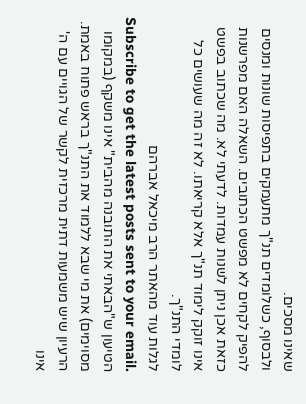שאינו מסכים.
ולבסוף, כשלומדים תנ"ך מתעמקים בתפיסות שונות ומנסים להפיק לקחים לא מפשט הכתובים. השאלה האם מפרשנות כזאת אכן ניתן לשנות עמדות. לדעתי לא. מה שכתוב בפשט אינו זוקק לימוד תנ"ך אלא קריאתו. לא זה מה שעושים כל לומדי התנ"ך.
לגלות עוד מהאתר הרב מיכאל אברהם
Subscribe to get the latest posts sent to your email.
הטיעון ש"הבאתי את התובנה מהבית" אינו משקף (במקומו מסוימים) את מי שבא ללמוד את התנ"ך בראש פתוח באמת. הרעיון שיש משמעות דתית מרכזית לקשר של הגויים עם ה' אינו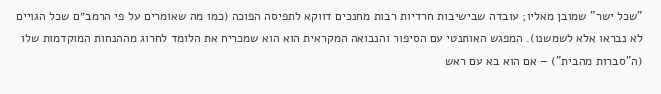"שכל ישר" שמובן מאליו; עובדה שבישיבות חרדיות רבות מחנכים דווקא לתפיסה הפוכה (כמו מה שאומרים על פי הרמב״ם שכל הגויים לא נבראו אלא לשמשנו). המפגש האותנטי עם הסיפור והנבואה המקראית הוא הוא שמכריח את הלומד לחרוג מההנחות המוקדמות שלו (ה"סברות מהבית") – אם הוא בא עם ראש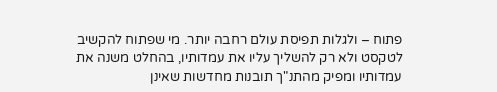פתוח – ולגלות תפיסת עולם רחבה יותר. מי שפתוח להקשיב לטקסט ולא רק להשליך עליו את עמדותיו, בהחלט משנה את עמדותיו ומפיק מהתנ"ך תובנות מחדשות שאינן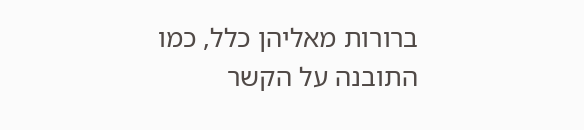ברורות מאליהן כלל, כמו התובנה על הקשר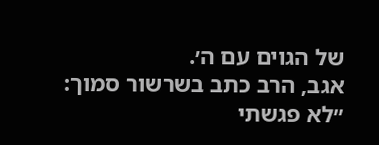של הגוים עם ה׳.
אגב, הרב כתב בשרשור סמוך: ״לא פגשתי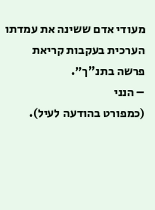מעודי אדם ששינה את עמדתו הערכית בעקבות קריאת פרשה בתנ"ך״.
– הנני
(כמפורט בהודעה לעיל).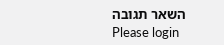השאר תגובה
Please login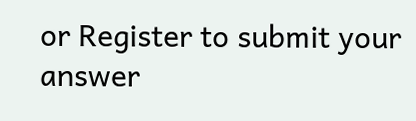or Register to submit your answer